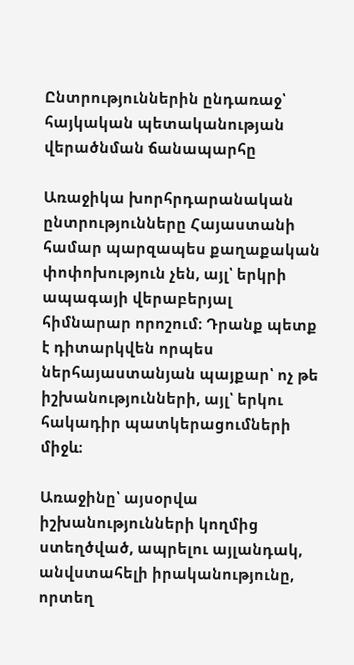Ընտրություններին ընդառաջ՝ հայկական պետականության վերածնման ճանապարհը

Առաջիկա խորհրդարանական ընտրությունները Հայաստանի համար պարզապես քաղաքական փոփոխություն չեն, այլ՝ երկրի ապագայի վերաբերյալ հիմնարար որոշում։ Դրանք պետք է դիտարկվեն որպես ներհայաստանյան պայքար՝ ոչ թե իշխանությունների, այլ՝ երկու հակադիր պատկերացումների միջև։

Առաջինը՝ այսօրվա իշխանությունների կողմից ստեղծված, ապրելու այլանդակ, անվստահելի իրականությունը, որտեղ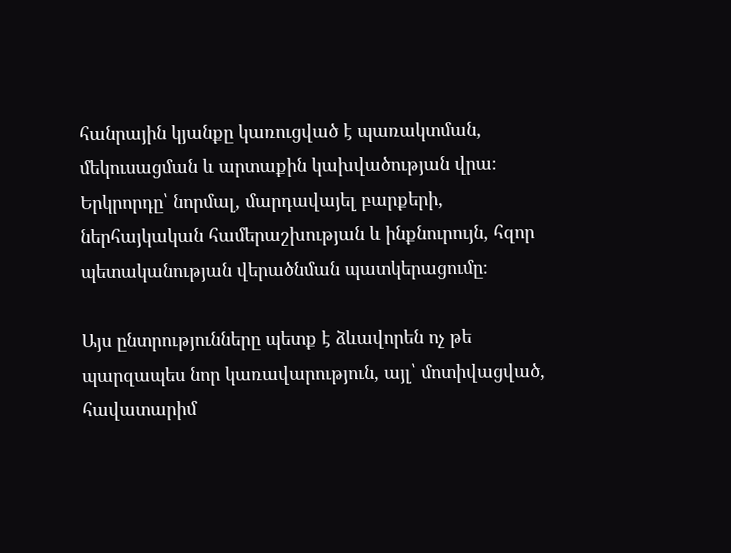հանրային կյանքը կառուցված է պառակտման, մեկուսացման և արտաքին կախվածության վրա։ Երկրորդը՝ նորմալ, մարդավայել բարքերի, ներհայկական համերաշխության և ինքնուրույն, հզոր պետականության վերածնման պատկերացումը։

Այս ընտրությունները պետք է ձևավորեն ոչ թե պարզապես նոր կառավարություն, այլ՝ մոտիվացված, հավատարիմ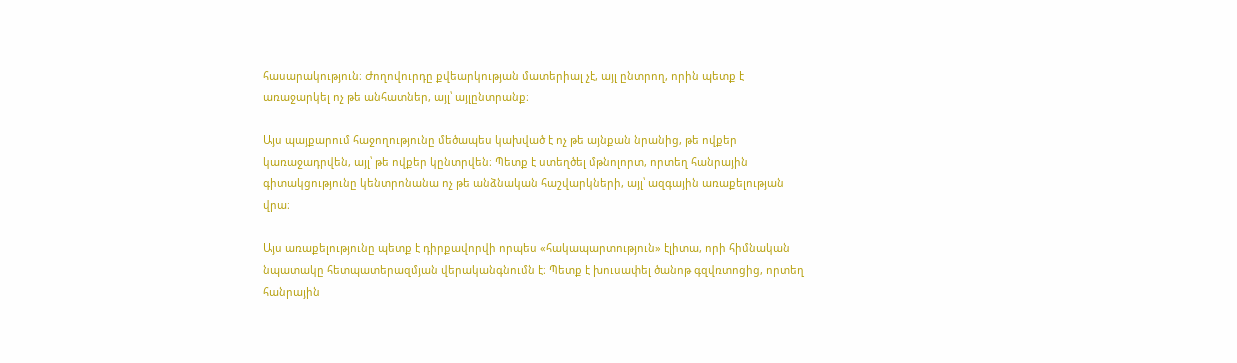հասարակություն։ Ժողովուրդը քվեարկության մատերիալ չէ, այլ ընտրող, որին պետք է առաջարկել ոչ թե անհատներ, այլ՝ այլընտրանք։

Այս պայքարում հաջողությունը մեծապես կախված է ոչ թե այնքան նրանից, թե ովքեր կառաջադրվեն, այլ՝ թե ովքեր կընտրվեն։ Պետք է ստեղծել մթնոլորտ, որտեղ հանրային գիտակցությունը կենտրոնանա ոչ թե անձնական հաշվարկների, այլ՝ ազգային առաքելության վրա։

Այս առաքելությունը պետք է դիրքավորվի որպես «հակապարտություն» էլիտա, որի հիմնական նպատակը հետպատերազմյան վերականգնումն է։ Պետք է խուսափել ծանոթ գզվռտոցից, որտեղ հանրային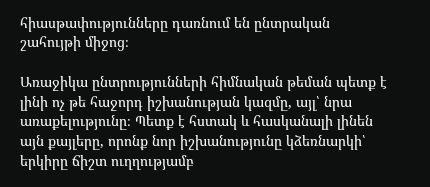հիասթափությունները դառնում են ընտրական շահույթի միջոց։

Առաջիկա ընտրությունների հիմնական թեման պետք է լինի ոչ թե հաջորդ իշխանության կազմը, այլ՝ նրա առաքելությունը։ Պետք է հստակ և հասկանալի լինեն այն քայլերը, որոնք նոր իշխանությունը կձեռնարկի՝ երկիրը ճիշտ ուղղությամբ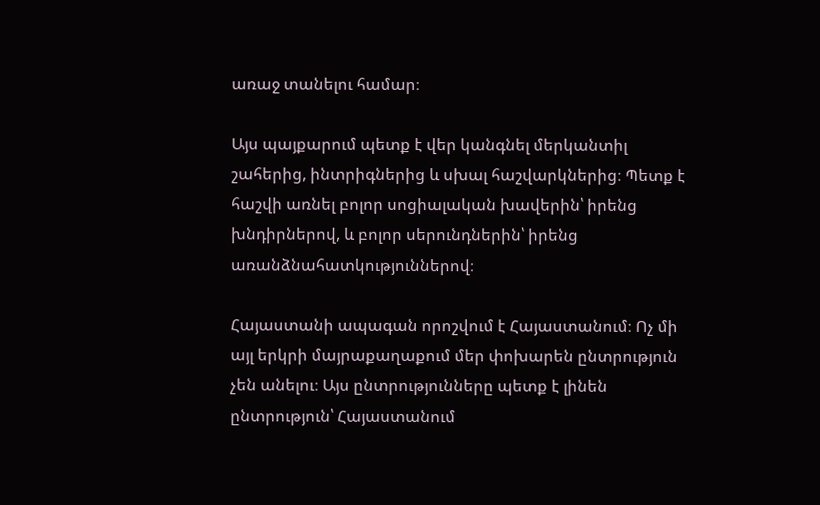առաջ տանելու համար։

Այս պայքարում պետք է վեր կանգնել մերկանտիլ շահերից, ինտրիգներից և սխալ հաշվարկներից։ Պետք է հաշվի առնել բոլոր սոցիալական խավերին՝ իրենց խնդիրներով, և բոլոր սերունդներին՝ իրենց առանձնահատկություններով։

Հայաստանի ապագան որոշվում է Հայաստանում։ Ոչ մի այլ երկրի մայրաքաղաքում մեր փոխարեն ընտրություն չեն անելու։ Այս ընտրությունները պետք է լինեն ընտրություն՝ Հայաստանում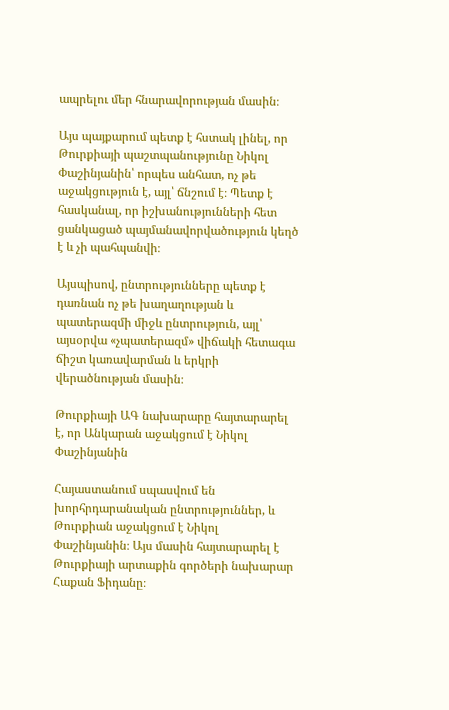ապրելու մեր հնարավորության մասին։

Այս պայքարում պետք է հստակ լինել, որ Թուրքիայի պաշտպանությունը Նիկոլ Փաշինյանին՝ որպես անհատ, ոչ թե աջակցություն է, այլ՝ ճնշում է։ Պետք է հասկանալ, որ իշխանությունների հետ ցանկացած պայմանավորվածություն կեղծ է և չի պահպանվի։

Այսպիսով, ընտրությունները պետք է դառնան ոչ թե խաղաղության և պատերազմի միջև ընտրություն, այլ՝ այսօրվա «չպատերազմ» վիճակի հետագա ճիշտ կառավարման և երկրի վերածնության մասին։

Թուրքիայի ԱԳ նախարարը հայտարարել է, որ Անկարան աջակցում է Նիկոլ Փաշինյանին

Հայաստանում սպասվում են խորհրդարանական ընտրություններ, և Թուրքիան աջակցում է Նիկոլ Փաշինյանին։ Այս մասին հայտարարել է Թուրքիայի արտաքին գործերի նախարար Հաքան Ֆիդանը։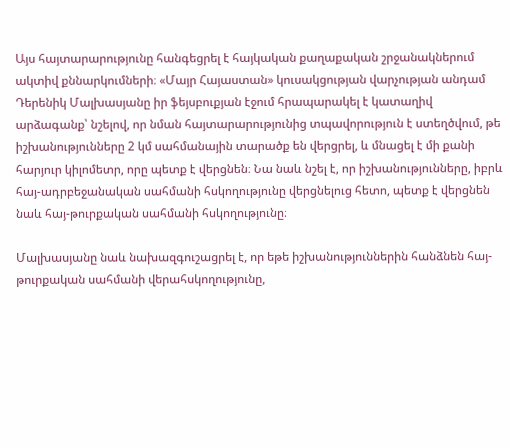Այս հայտարարությունը հանգեցրել է հայկական քաղաքական շրջանակներում ակտիվ քննարկումների։ «Մայր Հայաստան» կուսակցության վարչության անդամ Դերենիկ Մալխասյանը իր ֆեյսբուքյան էջում հրապարակել է կատաղիվ արձագանք՝ նշելով, որ նման հայտարարությունից տպավորություն է ստեղծվում, թե իշխանությունները 2 կմ սահմանային տարածք են վերցրել, և մնացել է մի քանի հարյուր կիլոմետր, որը պետք է վերցնեն։ Նա նաև նշել է, որ իշխանությունները, իբրև հայ-ադրբեջանական սահմանի հսկողությունը վերցնելուց հետո, պետք է վերցնեն նաև հայ-թուրքական սահմանի հսկողությունը։

Մալխասյանը նաև նախազգուշացրել է, որ եթե իշխանություններին հանձնեն հայ-թուրքական սահմանի վերահսկողությունը,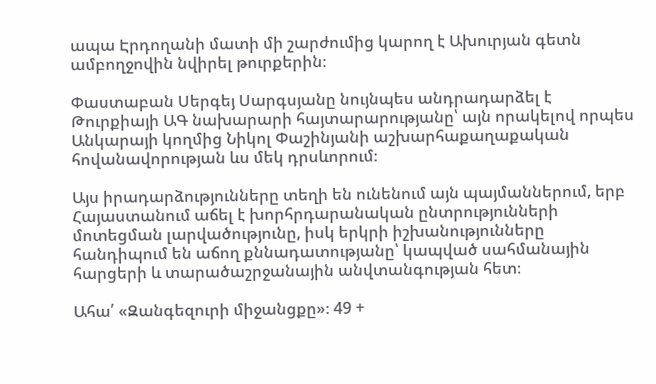ապա Էրդողանի մատի մի շարժումից կարող է Ախուրյան գետն ամբողջովին նվիրել թուրքերին։

Փաստաբան Սերգեյ Սարգսյանը նույնպես անդրադարձել է Թուրքիայի ԱԳ նախարարի հայտարարությանը՝ այն որակելով որպես Անկարայի կողմից Նիկոլ Փաշինյանի աշխարհաքաղաքական հովանավորության ևս մեկ դրսևորում։

Այս իրադարձությունները տեղի են ունենում այն պայմաններում, երբ Հայաստանում աճել է խորհրդարանական ընտրությունների մոտեցման լարվածությունը, իսկ երկրի իշխանությունները հանդիպում են աճող քննադատությանը՝ կապված սահմանային հարցերի և տարածաշրջանային անվտանգության հետ։

Ահա՛ «Զանգեզուրի միջանցքը»։ 49 +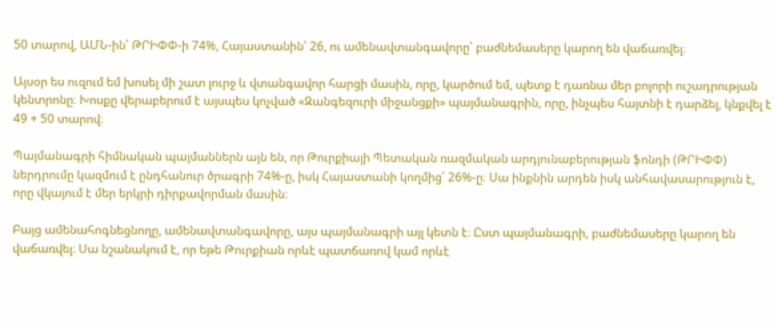50 տարով, ԱՄՆ-ին՝ ԹՐԻՓՓ-ի 74%, Հայաստանին՝ 26, ու ամենավտանգավորը՝ բաժնեմասերը կարող են վաճառվել։

Այսօր ես ուզում եմ խոսել մի շատ լուրջ և վտանգավոր հարցի մասին, որը, կարծում եմ, պետք է դառնա մեր բոլորի ուշադրության կենտրոնը։ Խոսքը վերաբերում է այսպես կոչված «Զանգեզուրի միջանցքի» պայմանագրին, որը, ինչպես հայտնի է դարձել, կնքվել է 49 + 50 տարով։

Պայմանագրի հիմնական պայմաններն այն են, որ Թուրքիայի Պետական ռազմական արդյունաբերության ֆոնդի (ԹՐԻՓՓ) ներդրումը կազմում է ընդհանուր ծրագրի 74%-ը, իսկ Հայաստանի կողմից՝ 26%-ը։ Սա ինքնին արդեն իսկ անհավասարություն է, որը վկայում է մեր երկրի դիրքավորման մասին։

Բայց ամենահոգնեցնողը, ամենավտանգավորը, այս պայմանագրի այլ կետն է։ Ըստ պայմանագրի, բաժնեմասերը կարող են վաճառվել։ Սա նշանակում է, որ եթե Թուրքիան որևէ պատճառով կամ որևէ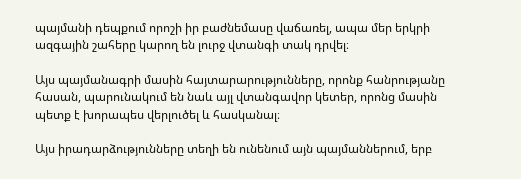պայմանի դեպքում որոշի իր բաժնեմասը վաճառել, ապա մեր երկրի ազգային շահերը կարող են լուրջ վտանգի տակ դրվել։

Այս պայմանագրի մասին հայտարարությունները, որոնք հանրությանը հասան, պարունակում են նաև այլ վտանգավոր կետեր, որոնց մասին պետք է խորապես վերլուծել և հասկանալ։

Այս իրադարձությունները տեղի են ունենում այն պայմաններում, երբ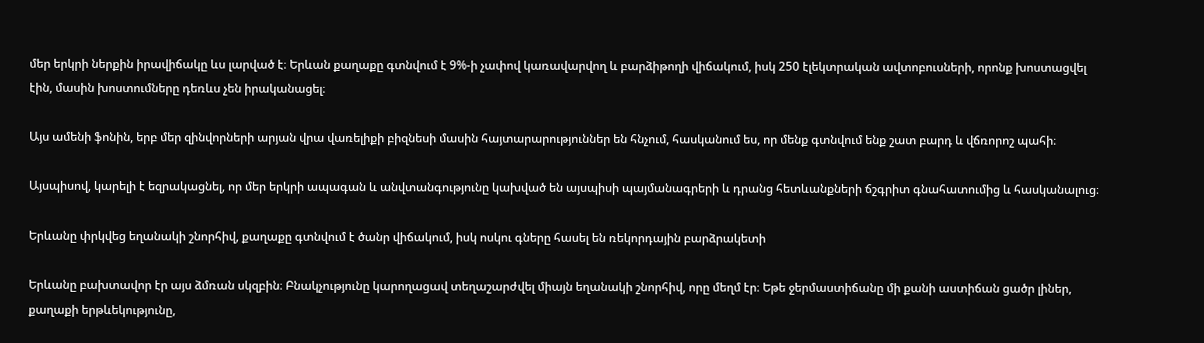մեր երկրի ներքին իրավիճակը ևս լարված է։ Երևան քաղաքը գտնվում է 9%-ի չափով կառավարվող և բարձիթողի վիճակում, իսկ 250 էլեկտրական ավտոբուսների, որոնք խոստացվել էին, մասին խոստումները դեռևս չեն իրականացել։

Այս ամենի ֆոնին, երբ մեր զինվորների արյան վրա վառելիքի բիզնեսի մասին հայտարարություններ են հնչում, հասկանում ես, որ մենք գտնվում ենք շատ բարդ և վճռորոշ պահի։

Այսպիսով, կարելի է եզրակացնել, որ մեր երկրի ապագան և անվտանգությունը կախված են այսպիսի պայմանագրերի և դրանց հետևանքների ճշգրիտ գնահատումից և հասկանալուց։

Երևանը փրկվեց եղանակի շնորհիվ, քաղաքը գտնվում է ծանր վիճակում, իսկ ոսկու գները հասել են ռեկորդային բարձրակետի

Երևանը բախտավոր էր այս ձմռան սկզբին։ Բնակչությունը կարողացավ տեղաշարժվել միայն եղանակի շնորհիվ, որը մեղմ էր։ Եթե ջերմաստիճանը մի քանի աստիճան ցածր լիներ, քաղաքի երթևեկությունը,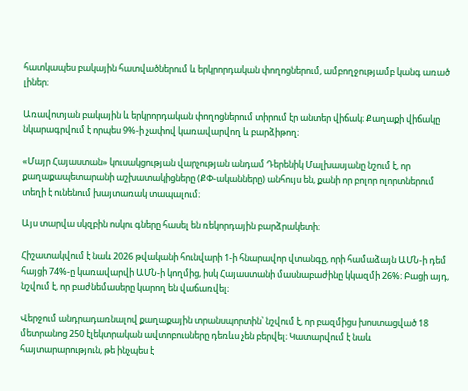հատկապես բակային հատվածներում և երկրորդական փողոցներում, ամբողջությամբ կանգ առած լիներ։

Առավոտյան բակային և երկրորդական փողոցներում տիրում էր անտեր վիճակ։ Քաղաքի վիճակը նկարագրվում է որպես 9%-ի չափով կառավարվող և բարձիթող։

«Մայր Հայաստան» կուսակցության վարչության անդամ Դերենիկ Մալխասյանը նշում է, որ քաղաքապետարանի աշխատակիցները (ՔՓ-ականները) անհույս են, քանի որ բոլոր ոլորտներում տեղի է ունենում խայտառակ տապալում։

Այս տարվա սկզբին ոսկու գները հասել են ռեկորդային բարձրակետի։

Հիշատակվում է նաև 2026 թվականի հունվարի 1-ի հնարավոր վտանգը, որի համաձայն ԱՄՆ-ի դեմ հայցի 74%-ը կառավարվի ԱՄՆ-ի կողմից, իսկ Հայաստանի մասնաբաժինը կկազմի 26%։ Բացի այդ, նշվում է, որ բաժնեմասերը կարող են վաճառվել։

Վերջում անդրադառնալով քաղաքային տրանսպորտին՝ նշվում է, որ բազմիցս խոստացված 18 մետրանոց 250 էլեկտրական ավտոբուսները դեռևս չեն բերվել։ Կատարվում է նաև հայտարարություն, թե ինչպես է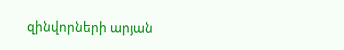զինվորների արյան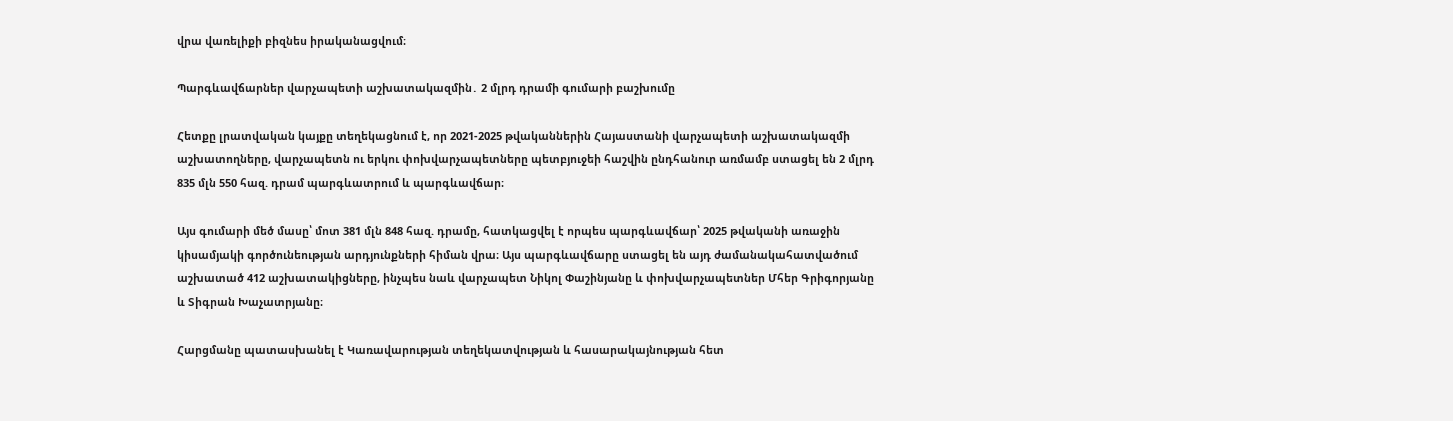վրա վառելիքի բիզնես իրականացվում։

Պարգևավճարներ վարչապետի աշխատակազմին․ 2 մլրդ դրամի գումարի բաշխումը

Հետքը լրատվական կայքը տեղեկացնում է, որ 2021-2025 թվականներին Հայաստանի վարչապետի աշխատակազմի աշխատողները, վարչապետն ու երկու փոխվարչապետները պետբյուջեի հաշվին ընդհանուր առմամբ ստացել են 2 մլրդ 835 մլն 550 հազ. դրամ պարգևատրում և պարգևավճար։

Այս գումարի մեծ մասը՝ մոտ 381 մլն 848 հազ. դրամը, հատկացվել է որպես պարգևավճար՝ 2025 թվականի առաջին կիսամյակի գործունեության արդյունքների հիման վրա։ Այս պարգևավճարը ստացել են այդ ժամանակահատվածում աշխատած 412 աշխատակիցները, ինչպես նաև վարչապետ Նիկոլ Փաշինյանը և փոխվարչապետներ Մհեր Գրիգորյանը և Տիգրան Խաչատրյանը։

Հարցմանը պատասխանել է Կառավարության տեղեկատվության և հասարակայնության հետ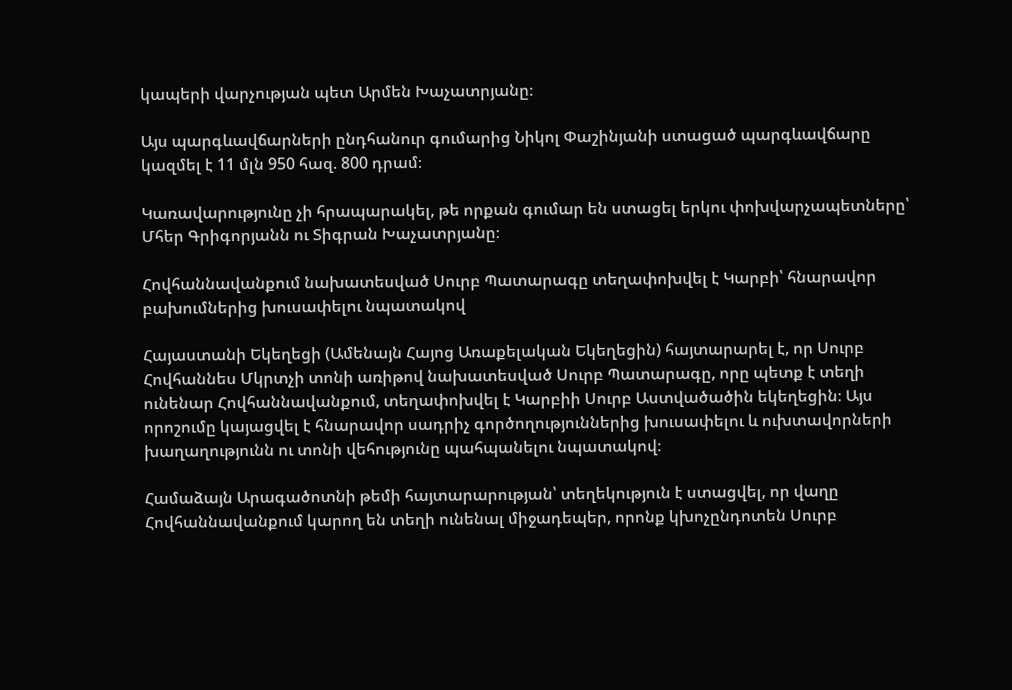կապերի վարչության պետ Արմեն Խաչատրյանը։

Այս պարգևավճարների ընդհանուր գումարից Նիկոլ Փաշինյանի ստացած պարգևավճարը կազմել է 11 մլն 950 հազ. 800 դրամ։

Կառավարությունը չի հրապարակել, թե որքան գումար են ստացել երկու փոխվարչապետները՝ Մհեր Գրիգորյանն ու Տիգրան Խաչատրյանը։

Հովհաննավանքում նախատեսված Սուրբ Պատարագը տեղափոխվել է Կարբի՝ հնարավոր բախումներից խուսափելու նպատակով

Հայաստանի Եկեղեցի (Ամենայն Հայոց Առաքելական Եկեղեցին) հայտարարել է, որ Սուրբ Հովհաննես Մկրտչի տոնի առիթով նախատեսված Սուրբ Պատարագը, որը պետք է տեղի ունենար Հովհաննավանքում, տեղափոխվել է Կարբիի Սուրբ Աստվածածին եկեղեցին։ Այս որոշումը կայացվել է հնարավոր սադրիչ գործողություններից խուսափելու և ուխտավորների խաղաղությունն ու տոնի վեհությունը պահպանելու նպատակով։

Համաձայն Արագածոտնի թեմի հայտարարության՝ տեղեկություն է ստացվել, որ վաղը Հովհաննավանքում կարող են տեղի ունենալ միջադեպեր, որոնք կխոչընդոտեն Սուրբ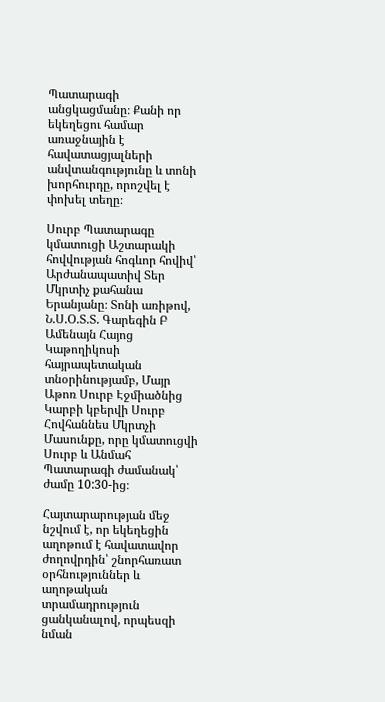Պատարագի անցկացմանը։ Քանի որ եկեղեցու համար առաջնային է հավատացյալների անվտանգությունը և տոնի խորհուրդը, որոշվել է փոխել տեղը։

Սուրբ Պատարագը կմատուցի Աշտարակի հովվության հոգևոր հովիվ՝ Արժանապատիվ Տեր Մկրտիչ քահանա Երանյանը։ Տոնի առիթով, Ն.Ս.Օ.Տ.Տ. Գարեգին Բ Ամենայն Հայոց Կաթողիկոսի հայրապետական տնօրինությամբ, Մայր Աթոռ Սուրբ Էջմիածնից Կարբի կբերվի Սուրբ Հովհաննես Մկրտչի Մասունքը, որը կմատուցվի Սուրբ և Անմահ Պատարագի ժամանակ՝ ժամը 10:30-ից։

Հայտարարության մեջ նշվում է, որ եկեղեցին աղոթում է հավատավոր ժողովրդին՝ շնորհառատ օրհնություններ և աղոթական տրամադրություն ցանկանալով, որպեսզի նման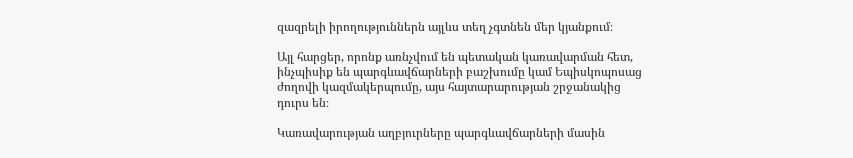զազրելի իրողություններն այլևս տեղ չգտնեն մեր կյանքում։

Այլ հարցեր, որոնք առնչվում են պետական կառավարման հետ, ինչպիսիք են պարգևավճարների բաշխումը կամ Եպիսկոպոսաց ժողովի կազմակերպումը, այս հայտարարության շրջանակից դուրս են։

Կառավարության աղբյուրները պարգևավճարների մասին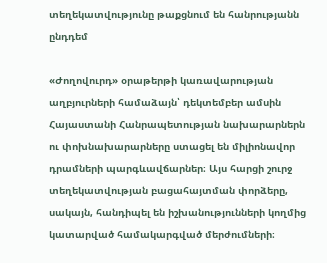տեղեկատվությունը թաքցնում են հանրությանն ընդդեմ

«Ժողովուրդ» օրաթերթի կառավարության աղբյուրների համաձայն՝ դեկտեմբեր ամսին Հայաստանի Հանրապետության նախարարներն ու փոխնախարարները ստացել են միլիոնավոր դրամների պարգևավճարներ։ Այս հարցի շուրջ տեղեկատվության բացահայտման փորձերը, սակայն, հանդիպել են իշխանությունների կողմից կատարված համակարգված մերժումների։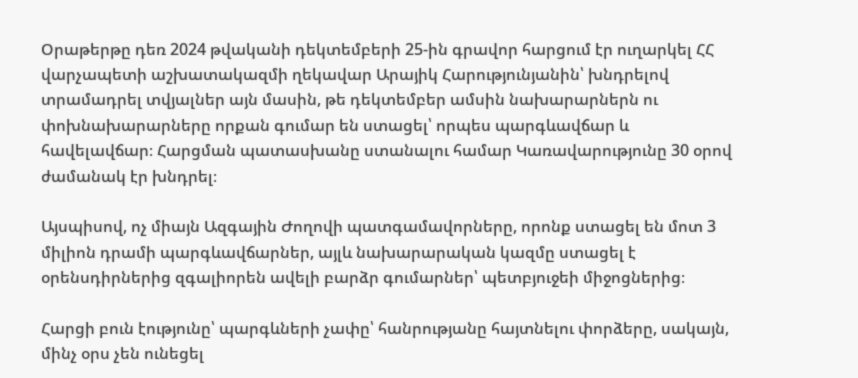Օրաթերթը դեռ 2024 թվականի դեկտեմբերի 25-ին գրավոր հարցում էր ուղարկել ՀՀ վարչապետի աշխատակազմի ղեկավար Արայիկ Հարությունյանին՝ խնդրելով տրամադրել տվյալներ այն մասին, թե դեկտեմբեր ամսին նախարարներն ու փոխնախարարները որքան գումար են ստացել՝ որպես պարգևավճար և հավելավճար։ Հարցման պատասխանը ստանալու համար Կառավարությունը 30 օրով ժամանակ էր խնդրել։

Այսպիսով, ոչ միայն Ազգային Ժողովի պատգամավորները, որոնք ստացել են մոտ 3 միլիոն դրամի պարգևավճարներ, այլև նախարարական կազմը ստացել է օրենսդիրներից զգալիորեն ավելի բարձր գումարներ՝ պետբյուջեի միջոցներից։

Հարցի բուն էությունը՝ պարգևների չափը՝ հանրությանը հայտնելու փորձերը, սակայն, մինչ օրս չեն ունեցել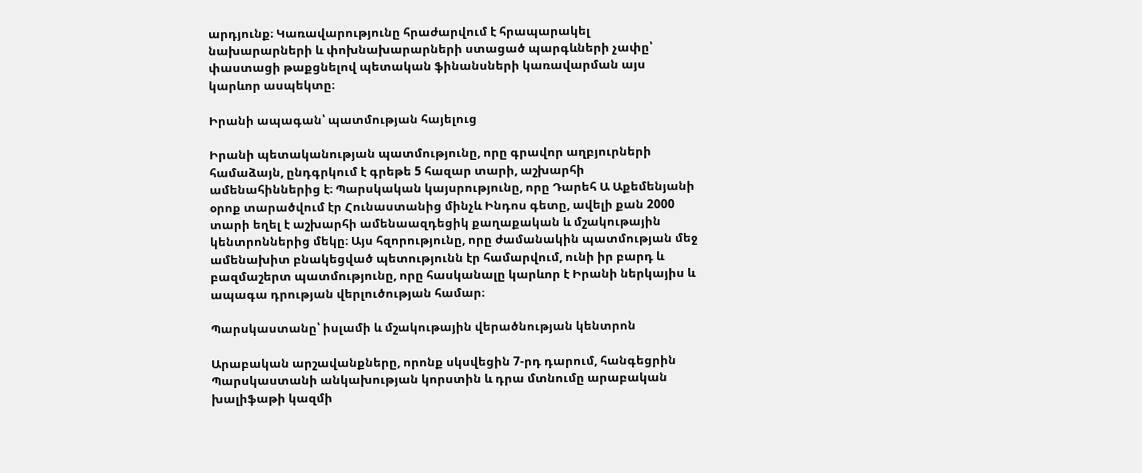արդյունք։ Կառավարությունը հրաժարվում է հրապարակել նախարարների և փոխնախարարների ստացած պարգևների չափը՝ փաստացի թաքցնելով պետական ֆինանսների կառավարման այս կարևոր ասպեկտը։

Իրանի ապագան՝ պատմության հայելուց

Իրանի պետականության պատմությունը, որը գրավոր աղբյուրների համաձայն, ընդգրկում է գրեթե 5 հազար տարի, աշխարհի ամենահիններից է։ Պարսկական կայսրությունը, որը Դարեհ Ա Աքեմենյանի օրոք տարածվում էր Հունաստանից մինչև Ինդոս գետը, ավելի քան 2000 տարի եղել է աշխարհի ամենաազդեցիկ քաղաքական և մշակութային կենտրոններից մեկը։ Այս հզորությունը, որը ժամանակին պատմության մեջ ամենախիտ բնակեցված պետությունն էր համարվում, ունի իր բարդ և բազմաշերտ պատմությունը, որը հասկանալը կարևոր է Իրանի ներկայիս և ապագա դրության վերլուծության համար։

Պարսկաստանը՝ իսլամի և մշակութային վերածնության կենտրոն

Արաբական արշավանքները, որոնք սկսվեցին 7-րդ դարում, հանգեցրին Պարսկաստանի անկախության կորստին և դրա մտնումը արաբական խալիֆաթի կազմի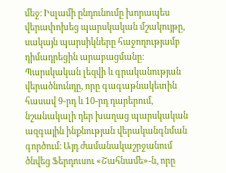մեջ։ Իսլամի ընդունումը խորապես վերափոխեց պարսկական մշակույթը, սակայն պարսիկները հաջողությամբ դիմադրեցին արաբացմանը։ Պարսկական լեզվի և գրականության վերածնունդը, որը գագաթնակետին հասավ 9-րդ և 10-րդ դարերում, նշանակալի դեր խաղաց պարսկական ազգային ինքնության վերականգնման գործում։ Այդ ժամանակաշրջանում ծնվեց Ֆերդուսու «Շահնամե»-ն, որը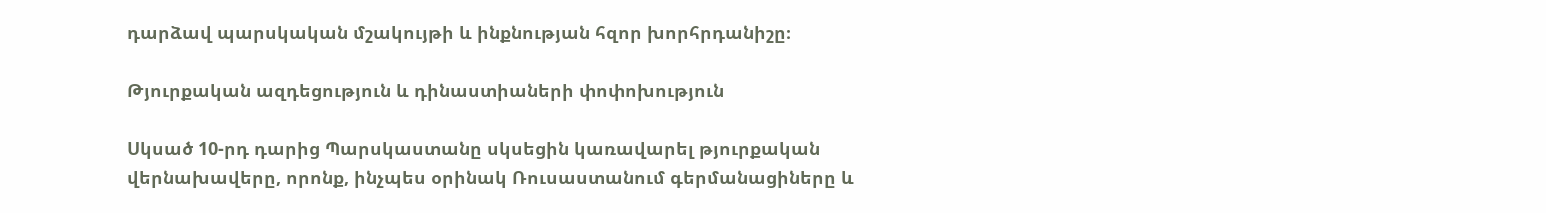դարձավ պարսկական մշակույթի և ինքնության հզոր խորհրդանիշը։

Թյուրքական ազդեցություն և դինաստիաների փոփոխություն

Սկսած 10-րդ դարից Պարսկաստանը սկսեցին կառավարել թյուրքական վերնախավերը, որոնք, ինչպես օրինակ Ռուսաստանում գերմանացիները և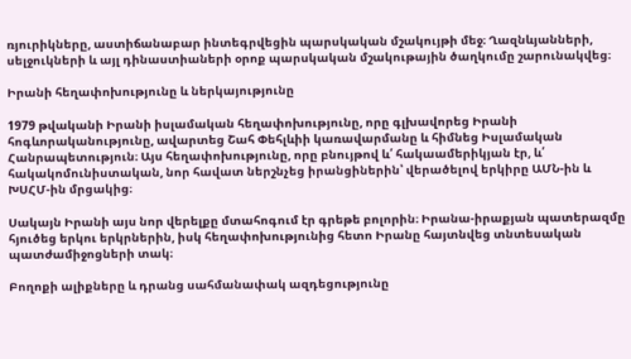ռյուրիկները, աստիճանաբար ինտեգրվեցին պարսկական մշակույթի մեջ։ Ղազնևյանների, սելջուկների և այլ դինաստիաների օրոք պարսկական մշակութային ծաղկումը շարունակվեց։

Իրանի հեղափոխությունը և ներկայությունը

1979 թվականի Իրանի իսլամական հեղափոխությունը, որը գլխավորեց Իրանի հոգևորականությունը, ավարտեց Շահ Փեհլևիի կառավարմանը և հիմնեց Իսլամական Հանրապետություն։ Այս հեղափոխությունը, որը բնույթով և՛ հակաամերիկյան էր, և՛ հակակոմունիստական, նոր հավատ ներշնչեց իրանցիներին՝ վերածելով երկիրը ԱՄՆ-ին և ԽՍՀՄ-ին մրցակից։

Սակայն Իրանի այս նոր վերելքը մտահոգում էր գրեթե բոլորին։ Իրանա-իրաքյան պատերազմը հյուծեց երկու երկրներին, իսկ հեղափոխությունից հետո Իրանը հայտնվեց տնտեսական պատժամիջոցների տակ։

Բողոքի ալիքները և դրանց սահմանափակ ազդեցությունը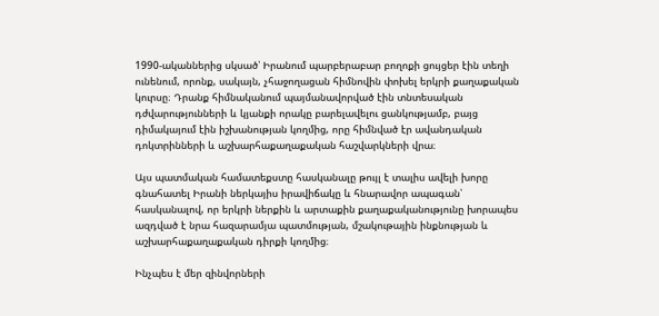1990-ականներից սկսած՝ Իրանում պարբերաբար բողոքի ցույցեր էին տեղի ունենում, որոնք, սակայն, չհաջողացան հիմնովին փոխել երկրի քաղաքական կուրսը։ Դրանք հիմնականում պայմանավորված էին տնտեսական դժվարությունների և կյանքի որակը բարելավելու ցանկությամբ, բայց դիմակայում էին իշխանության կողմից, որը հիմնված էր ավանդական դոկտրինների և աշխարհաքաղաքական հաշվարկների վրա։

Այս պատմական համատեքստը հասկանալը թույլ է տալիս ավելի խորը գնահատել Իրանի ներկայիս իրավիճակը և հնարավոր ապագան՝ հասկանալով, որ երկրի ներքին և արտաքին քաղաքականությունը խորապես ազդված է նրա հազարամյա պատմության, մշակութային ինքնության և աշխարհաքաղաքական դիրքի կողմից։

Ինչպես է մեր զինվորների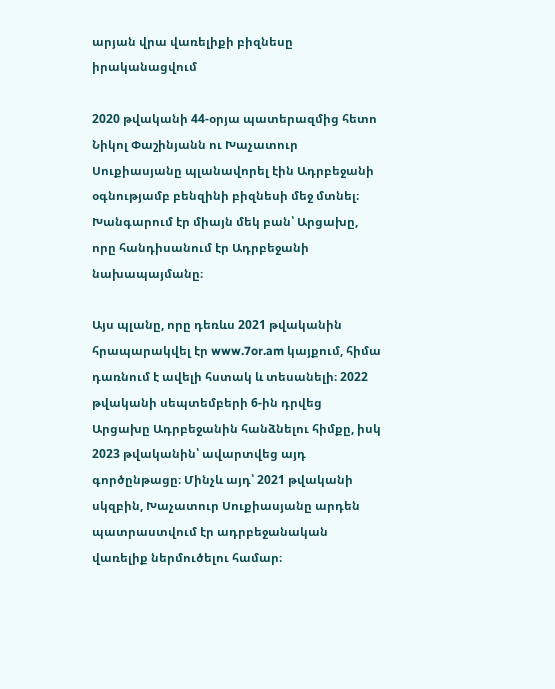արյան վրա վառելիքի բիզնեսը իրականացվում

2020 թվականի 44-օրյա պատերազմից հետո Նիկոլ Փաշինյանն ու Խաչատուր Սուքիասյանը պլանավորել էին Ադրբեջանի օգնությամբ բենզինի բիզնեսի մեջ մտնել։ Խանգարում էր միայն մեկ բան՝ Արցախը, որը հանդիսանում էր Ադրբեջանի նախապայմանը։

Այս պլանը, որը դեռևս 2021 թվականին հրապարակվել էր www.7or.am կայքում, հիմա դառնում է ավելի հստակ և տեսանելի։ 2022 թվականի սեպտեմբերի 6-ին դրվեց Արցախը Ադրբեջանին հանձնելու հիմքը, իսկ 2023 թվականին՝ ավարտվեց այդ գործընթացը։ Մինչև այդ՝ 2021 թվականի սկզբին, Խաչատուր Սուքիասյանը արդեն պատրաստվում էր ադրբեջանական վառելիք ներմուծելու համար։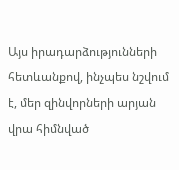Այս իրադարձությունների հետևանքով, ինչպես նշվում է, մեր զինվորների արյան վրա հիմնված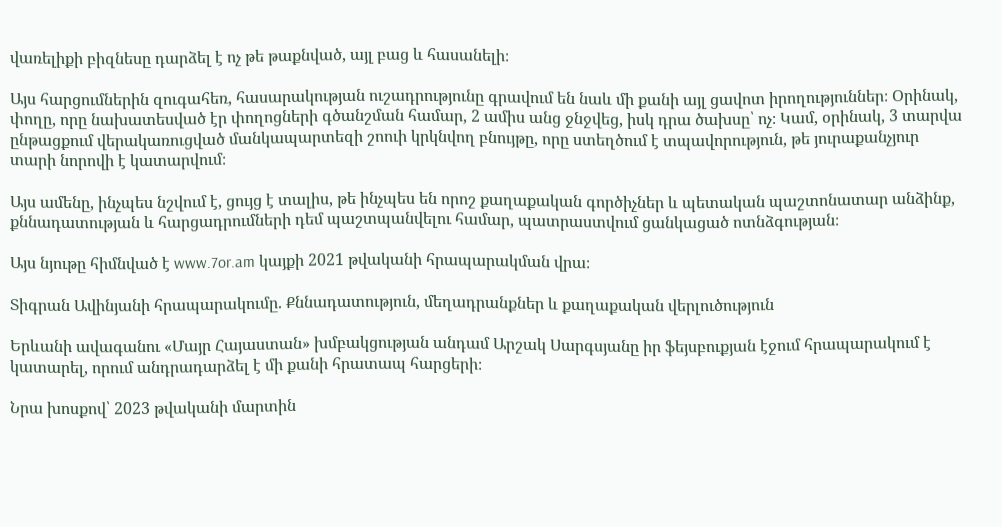վառելիքի բիզնեսը դարձել է ոչ թե թաքնված, այլ բաց և հասանելի։

Այս հարցումներին զուգահեռ, հասարակության ուշադրությունը գրավում են նաև մի քանի այլ ցավոտ իրողություններ։ Օրինակ, փողը, որը նախատեսված էր փողոցների գծանշման համար, 2 ամիս անց ջնջվեց, իսկ դրա ծախսը՝ ոչ։ Կամ, օրինակ, 3 տարվա ընթացքում վերակառուցված մանկապարտեզի շոուի կրկնվող բնույթը, որը ստեղծում է տպավորություն, թե յուրաքանչյուր տարի նորովի է կատարվում։

Այս ամենը, ինչպես նշվում է, ցույց է տալիս, թե ինչպես են որոշ քաղաքական գործիչներ և պետական պաշտոնատար անձինք, քննադատության և հարցադրումների դեմ պաշտպանվելու համար, պատրաստվում ցանկացած ոտնձգության։

Այս նյութը հիմնված է www.7or.am կայքի 2021 թվականի հրապարակման վրա։

Տիգրան Ավինյանի հրապարակումը. Քննադատություն, մեղադրանքներ և քաղաքական վերլուծություն

Երևանի ավագանու «Մայր Հայաստան» խմբակցության անդամ Արշակ Սարգսյանը իր ֆեյսբուքյան էջում հրապարակում է կատարել, որում անդրադարձել է մի քանի հրատապ հարցերի։

Նրա խոսքով՝ 2023 թվականի մարտին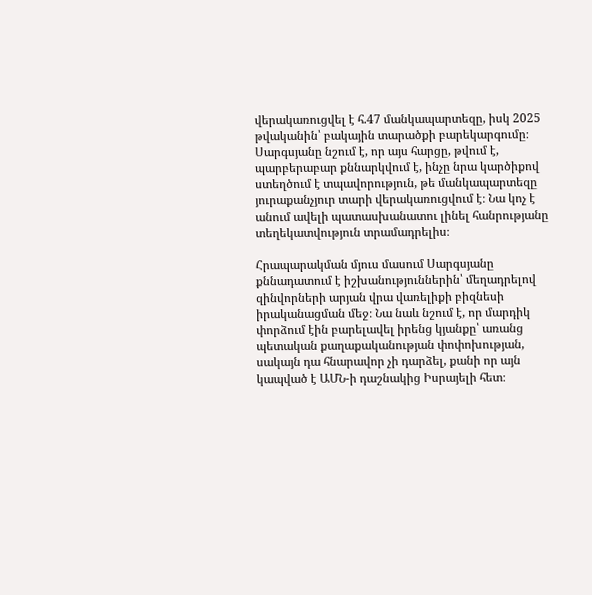վերակառուցվել է հ.47 մանկապարտեզը, իսկ 2025 թվականին՝ բակային տարածքի բարեկարգումը։ Սարգսյանը նշում է, որ այս հարցը, թվում է, պարբերաբար քննարկվում է, ինչը նրա կարծիքով ստեղծում է տպավորություն, թե մանկապարտեզը յուրաքանչյուր տարի վերակառուցվում է։ Նա կոչ է անում ավելի պատասխանատու լինել հանրությանը տեղեկատվություն տրամադրելիս։

Հրապարակման մյուս մասում Սարգսյանը քննադատում է իշխանություններին՝ մեղադրելով զինվորների արյան վրա վառելիքի բիզնեսի իրականացման մեջ։ Նա նաև նշում է, որ մարդիկ փորձում էին բարելավել իրենց կյանքը՝ առանց պետական քաղաքականության փոփոխության, սակայն դա հնարավոր չի դարձել, քանի որ այն կապված է ԱՄՆ-ի դաշնակից Իսրայելի հետ։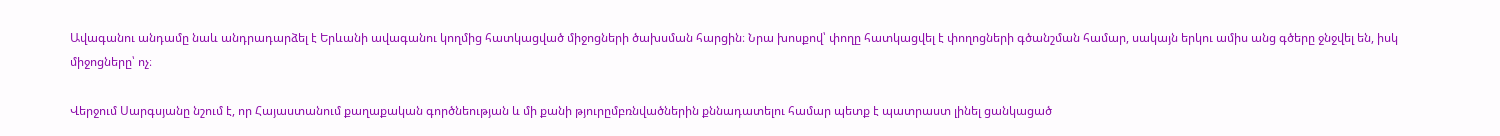Ավագանու անդամը նաև անդրադարձել է Երևանի ավագանու կողմից հատկացված միջոցների ծախսման հարցին։ Նրա խոսքով՝ փողը հատկացվել է փողոցների գծանշման համար, սակայն երկու ամիս անց գծերը ջնջվել են, իսկ միջոցները՝ ոչ։

Վերջում Սարգսյանը նշում է, որ Հայաստանում քաղաքական գործնեության և մի քանի թյուրըմբռնվածներին քննադատելու համար պետք է պատրաստ լինել ցանկացած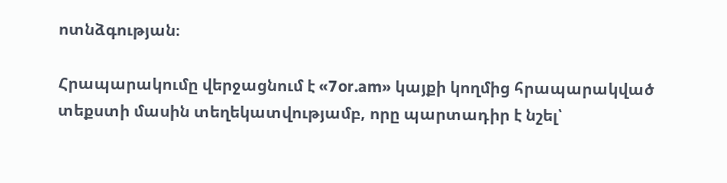ոտնձգության։

Հրապարակումը վերջացնում է «7or.am» կայքի կողմից հրապարակված տեքստի մասին տեղեկատվությամբ, որը պարտադիր է նշել՝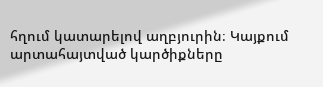հղում կատարելով աղբյուրին։ Կայքում արտահայտված կարծիքները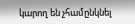կարող են չհամընկնել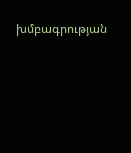խմբագրության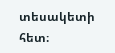տեսակետի հետ։